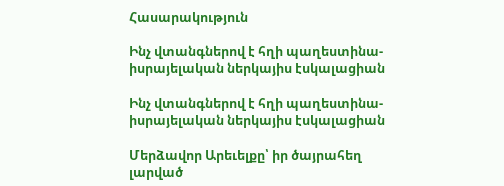Հասարակություն

Ինչ վտանգներով է հղի պաղեստինա-իսրայելական ներկայիս էսկալացիան

Ինչ վտանգներով է հղի պաղեստինա-իսրայելական ներկայիս էսկալացիան

Մերձավոր Արեւելքը՝ իր ծայրահեղ լարված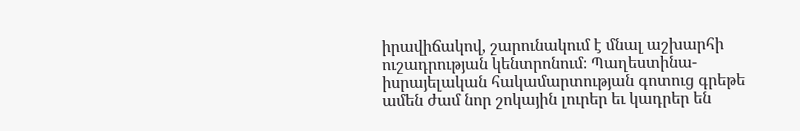իրավիճակով, շարունակում է մնալ աշխարհի ուշադրության կենտրոնում։ Պաղեստինա-իսրայելական հակամարտության գոտուց գրեթե ամեն ժամ նոր շոկային լուրեր եւ կադրեր են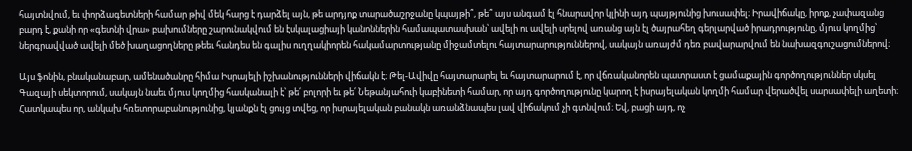հայտնվում, եւ փորձագետների համար թիվ մեկ հարց է դարձել այն, թե արդյոք տարածաշրջանը կպայթի՞, թե՞ այս անգամ էլ հնարավոր կլինի այդ պայթյունից խուսափել։ Իրավիճակը, իրոք, չափազանց բարդ է, քանի որ «գետնի վրա» բախումները շարունակվում են էսկալացիայի կանոններին համապատասխան՝ ավելի ու ավելի սրելով առանց այն էլ ծայրահեղ գերլարված իրադրությունը, մյուս կողմից՝ ներգրավված ավելի մեծ խաղացողները թեեւ հանդես են գալիս ուղղակիորեն հակամարտությանը միջամտելու հայտարարություններով, սակայն առայժմ դեռ բավարարվում են նախազգուշացումներով։

Այս ֆոնին, բնականաբար, ամենածանրը հիմա Իսրայելի իշխանությունների վիճակն է։ Թել-Ավիվը հայտարարել եւ հայտարարում է, որ վճռականորեն պատրաստ է ցամաքային գործողություններ սկսել Գազայի սեկտորում, սակայն նաեւ մյուս կողմից հասկանալի է՝ թե՛ բոլորի եւ թե՛ Նեթանյահուի կաբինետի համար, որ այդ գործողությունը կարող է իսրայելական կողմի համար վերածվել սարսափելի աղետի։ Հատկապես որ, անկախ հռետորաբանությունից, կյանքն էլ ցույց տվեց, որ իսրայելական բանակն առանձնապես լավ վիճակում չի գտնվում։ Եվ, բացի այդ, ոչ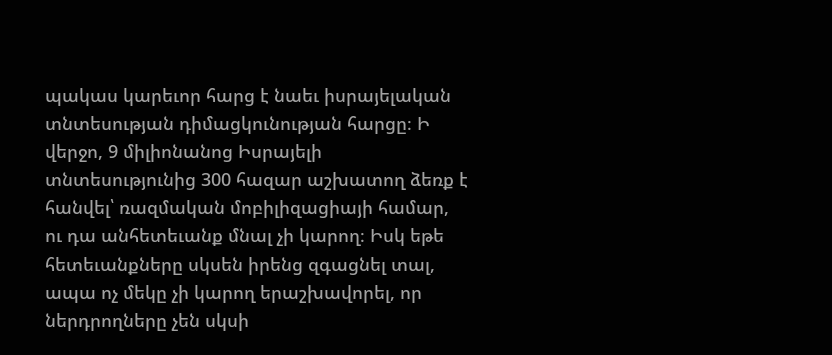պակաս կարեւոր հարց է նաեւ իսրայելական տնտեսության դիմացկունության հարցը։ Ի վերջո, 9 միլիոնանոց Իսրայելի տնտեսությունից 300 հազար աշխատող ձեռք է հանվել՝ ռազմական մոբիլիզացիայի համար, ու դա անհետեւանք մնալ չի կարող։ Իսկ եթե հետեւանքները սկսեն իրենց զգացնել տալ, ապա ոչ մեկը չի կարող երաշխավորել, որ ներդրողները չեն սկսի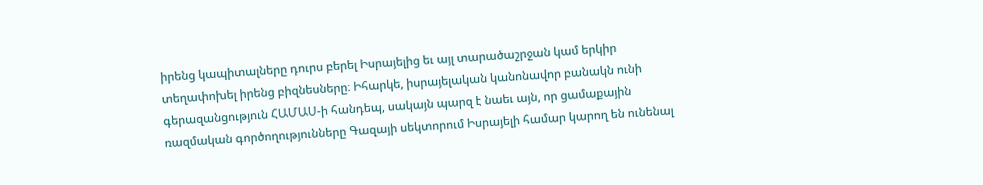իրենց կապիտալները դուրս բերել Իսրայելից եւ այլ տարածաշրջան կամ երկիր տեղափոխել իրենց բիզնեսները։ Իհարկե, իսրայելական կանոնավոր բանակն ունի գերազանցություն ՀԱՄԱՍ-ի հանդեպ, սակայն պարզ է նաեւ այն, որ ցամաքային ռազմական գործողությունները Գազայի սեկտորում Իսրայելի համար կարող են ունենալ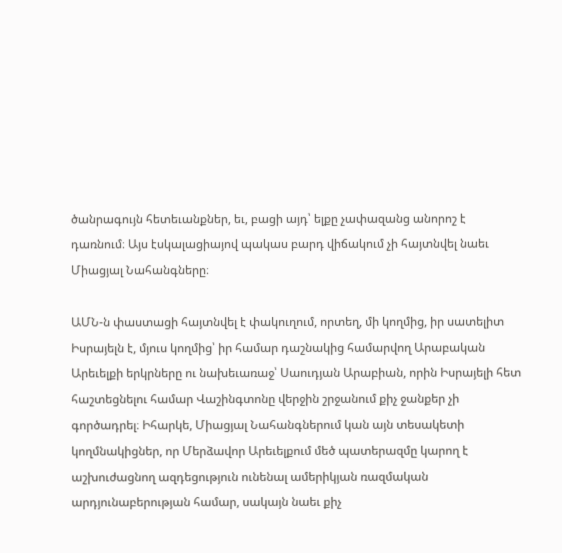ծանրագույն հետեւանքներ, եւ, բացի այդ՝ ելքը չափազանց անորոշ է դառնում։ Այս էսկալացիայով պակաս բարդ վիճակում չի հայտնվել նաեւ Միացյալ Նահանգները։

ԱՄՆ-ն փաստացի հայտնվել է փակուղում, որտեղ, մի կողմից, իր սատելիտ Իսրայելն է, մյուս կողմից՝ իր համար դաշնակից համարվող Արաբական Արեւելքի երկրները ու նախեւառաջ՝ Սաուդյան Արաբիան, որին Իսրայելի հետ հաշտեցնելու համար Վաշինգտոնը վերջին շրջանում քիչ ջանքեր չի գործադրել։ Իհարկե, Միացյալ Նահանգներում կան այն տեսակետի կողմնակիցներ, որ Մերձավոր Արեւելքում մեծ պատերազմը կարող է աշխուժացնող ազդեցություն ունենալ ամերիկյան ռազմական արդյունաբերության համար, սակայն նաեւ քիչ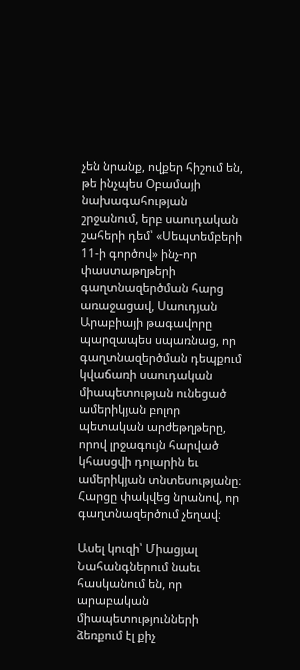չեն նրանք, ովքեր հիշում են, թե ինչպես Օբամայի նախագահության շրջանում, երբ սաուդական շահերի դեմ՝ «Սեպտեմբերի 11-ի գործով» ինչ-որ փաստաթղթերի գաղտնազերծման հարց առաջացավ, Սաուդյան Արաբիայի թագավորը պարզապես սպառնաց, որ գաղտնազերծման դեպքում կվաճառի սաուդական միապետության ունեցած ամերիկյան բոլոր պետական արժեթղթերը, որով լրջագույն հարված կհասցվի դոլարին եւ ամերիկյան տնտեսությանը։ Հարցը փակվեց նրանով, որ գաղտնազերծում չեղավ։

Ասել կուզի՝ Միացյալ Նահանգներում նաեւ հասկանում են, որ արաբական միապետությունների ձեռքում էլ քիչ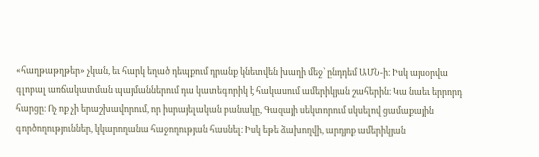«հաղթաթղթեր» չկան, եւ հարկ եղած դեպքում դրանք կնետվեն խաղի մեջ՝ ընդդեմ ԱՄՆ-ի։ Իսկ այսօրվա գլոբալ առճակատման պայմաններում դա կատեգորիկ է հակասում ամերիկյան շահերին։ Կա նաեւ երրորդ հարցը։ Ոչ ոք չի երաշխավորում, որ իսրայելական բանակը, Գազայի սեկտորում սկսելով ցամաքային գործողություններ, կկարողանա հաջողության հասնել։ Իսկ եթե ձախողվի, արդյոք ամերիկյան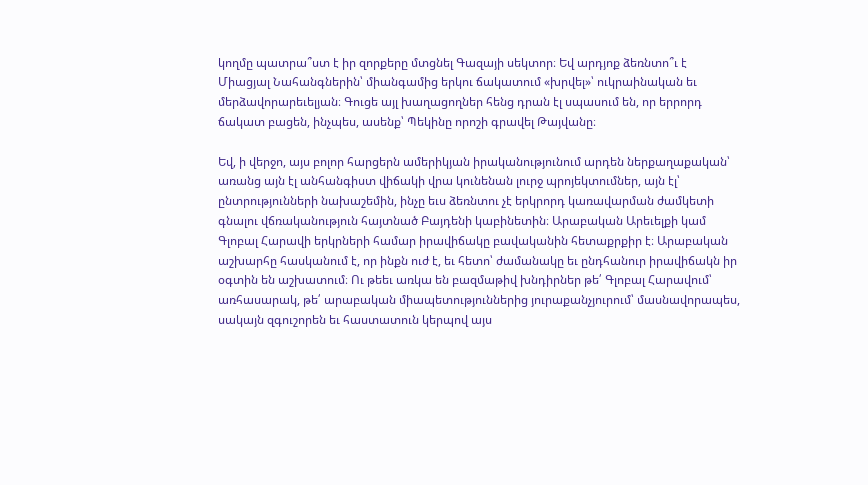կողմը պատրա՞ստ է իր զորքերը մտցնել Գազայի սեկտոր։ Եվ արդյոք ձեռնտո՞ւ է Միացյալ Նահանգներին՝ միանգամից երկու ճակատում «խրվել»՝ ուկրաինական եւ մերձավորարեւելյան։ Գուցե այլ խաղացողներ հենց դրան էլ սպասում են, որ երրորդ ճակատ բացեն, ինչպես, ասենք՝ Պեկինը որոշի գրավել Թայվանը։

Եվ, ի վերջո, այս բոլոր հարցերն ամերիկյան իրականությունում արդեն ներքաղաքական՝ առանց այն էլ անհանգիստ վիճակի վրա կունենան լուրջ պրոյեկտումներ, այն էլ՝ ընտրությունների նախաշեմին, ինչը եւս ձեռնտու չէ երկրորդ կառավարման ժամկետի գնալու վճռականություն հայտնած Բայդենի կաբինետին։ Արաբական Արեւելքի կամ Գլոբալ Հարավի երկրների համար իրավիճակը բավականին հետաքրքիր է։ Արաբական աշխարհը հասկանում է, որ ինքն ուժ է, եւ հետո՝ ժամանակը եւ ընդհանուր իրավիճակն իր օգտին են աշխատում։ Ու թեեւ առկա են բազմաթիվ խնդիրներ թե՛ Գլոբալ Հարավում՝ առհասարակ, թե՛ արաբական միապետություններից յուրաքանչյուրում՝ մասնավորապես, սակայն զգուշորեն եւ հաստատուն կերպով այս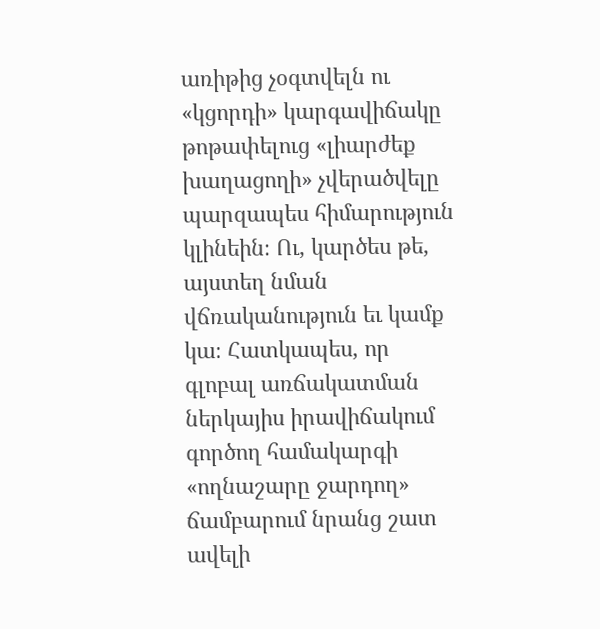առիթից չօգտվելն ու «կցորդի» կարգավիճակը թոթափելուց «լիարժեք խաղացողի» չվերածվելը պարզապես հիմարություն կլինեին։ Ու, կարծես թե, այստեղ նման վճռականություն եւ կամք կա։ Հատկապես, որ գլոբալ առճակատման ներկայիս իրավիճակում գործող համակարգի «ողնաշարը ջարդող» ճամբարում նրանց շատ ավելի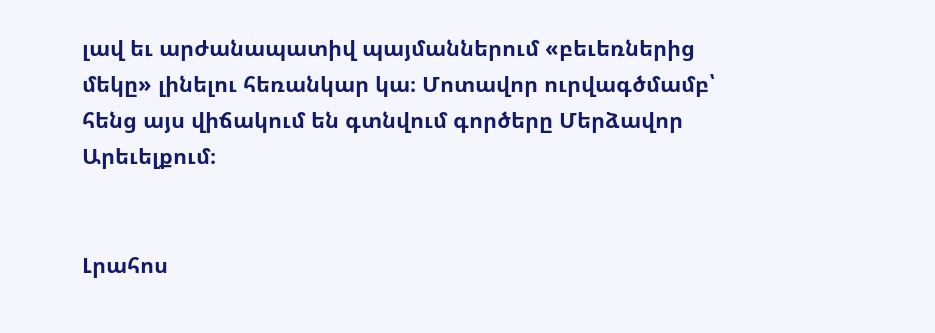լավ եւ արժանապատիվ պայմաններում «բեւեռներից մեկը» լինելու հեռանկար կա։ Մոտավոր ուրվագծմամբ՝ հենց այս վիճակում են գտնվում գործերը Մերձավոր Արեւելքում։


Լրահոս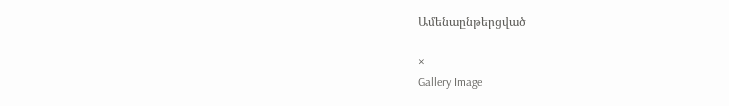Ամենաընթերցված

×
Gallery Image